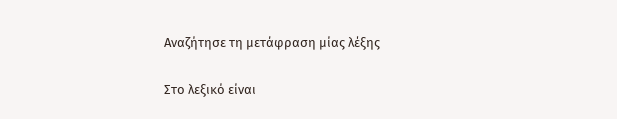Αναζήτησε τη μετάφραση μίας λέξης

Στο λεξικό είναι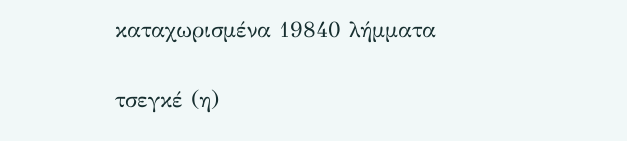καταχωρισμένα 19840 λήμματα

τσεγκέ (η)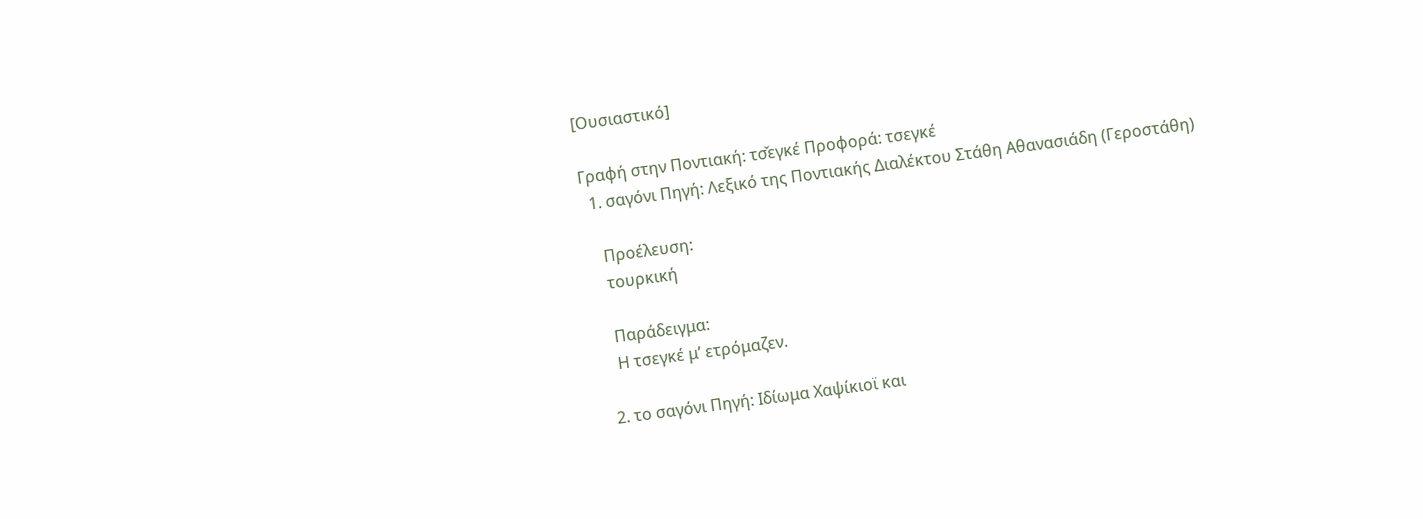[Ουσιαστικό]

Γραφή στην Ποντιακή: τσ̌εγκέ Προφορά: τσεγκέ
  1. σαγόνι Πηγή: Λεξικό της Ποντιακής Διαλέκτου Στάθη Αθανασιάδη (Γεροστάθη)

    Προέλευση:
    τουρκική

    Παράδειγμα:
    Η τσεγκέ μ’ ετρόμαζεν.

  2. το σαγόνι Πηγή: Ιδίωμα Χαψίκιοϊ και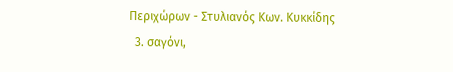Περιχώρων - Στυλιανός Κων. Κυκκίδης
  3. σαγόνι,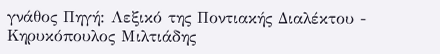γνάθος Πηγή: Λεξικό της Ποντιακής Διαλέκτου - Κηρυκόπουλος Μιλτιάδης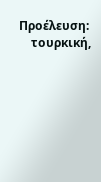Προέλευση:
    τουρκική,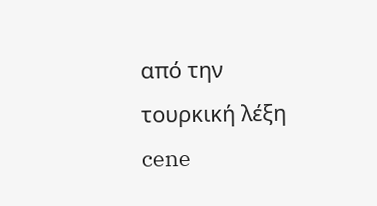από την τουρκική λέξη cene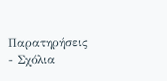Παρατηρήσεις - Σχόλια